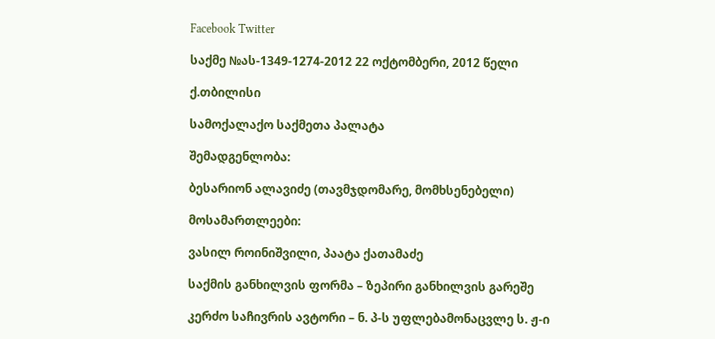Facebook Twitter

საქმე №ას-1349-1274-2012 22 ოქტომბერი, 2012 წელი

ქ.თბილისი

სამოქალაქო საქმეთა პალატა

შემადგენლობა:

ბესარიონ ალავიძე (თავმჯდომარე, მომხსენებელი)

მოსამართლეები:

ვასილ როინიშვილი, პაატა ქათამაძე

საქმის განხილვის ფორმა – ზეპირი განხილვის გარეშე

კერძო საჩივრის ავტორი – ნ. პ-ს უფლებამონაცვლე ს. ჟ-ი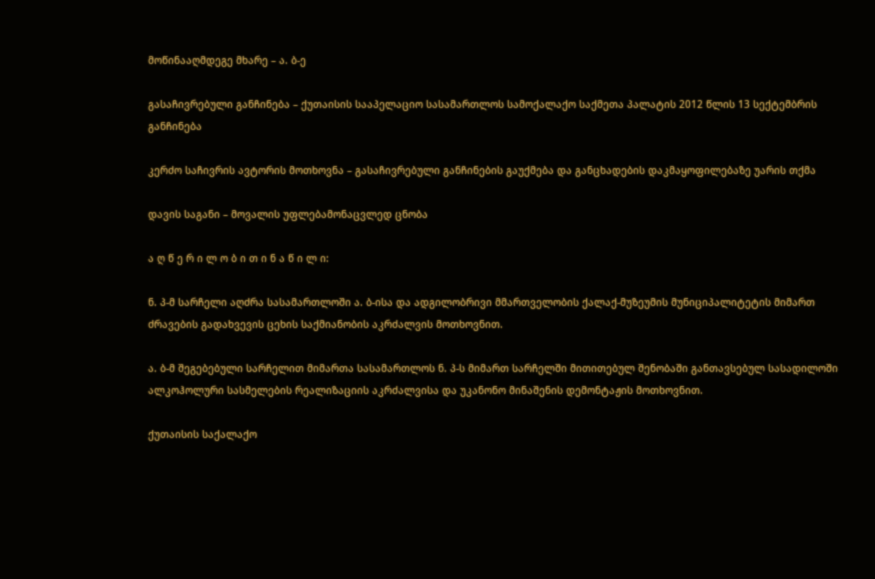მოწინააღმდეგე მხარე – ა. ბ-ე

გასაჩივრებული განჩინება – ქუთაისის სააპელაციო სასამართლოს სამოქალაქო საქმეთა პალატის 2012 წლის 13 სექტემბრის განჩინება

კერძო საჩივრის ავტორის მოთხოვნა – გასაჩივრებული განჩინების გაუქმება და განცხადების დაკმაყოფილებაზე უარის თქმა

დავის საგანი – მოვალის უფლებამონაცვლედ ცნობა

ა ღ წ ე რ ი ლ ო ბ ი თ ი ნ ა წ ი ლ ი:

ნ. პ-მ სარჩელი აღძრა სასამართლოში ა. ბ-ისა და ადგილობრივი მმართველობის ქალაქ-მუზეუმის მუნიციპალიტეტის მიმართ ძრავების გადახვევის ცეხის საქმიანობის აკრძალვის მოთხოვნით.

ა. ბ-მ შეგებებული სარჩელით მიმართა სასამართლოს ნ. პ-ს მიმართ სარჩელში მითითებულ შენობაში განთავსებულ სასადილოში ალკოჰოლური სასმელების რეალიზაციის აკრძალვისა და უკანონო მინაშენის დემონტაჟის მოთხოვნით.

ქუთაისის საქალაქო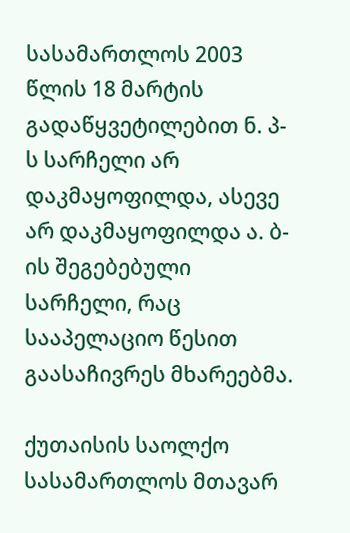სასამართლოს 2003 წლის 18 მარტის გადაწყვეტილებით ნ. პ-ს სარჩელი არ დაკმაყოფილდა, ასევე არ დაკმაყოფილდა ა. ბ-ის შეგებებული სარჩელი, რაც სააპელაციო წესით გაასაჩივრეს მხარეებმა.

ქუთაისის საოლქო სასამართლოს მთავარ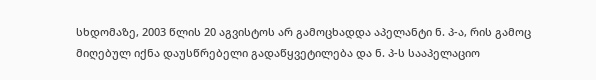სხდომაზე, 2003 წლის 20 აგვისტოს არ გამოცხადდა აპელანტი ნ. პ-ა, რის გამოც მიღებულ იქნა დაუსწრებელი გადაწყვეტილება და ნ. პ-ს სააპელაციო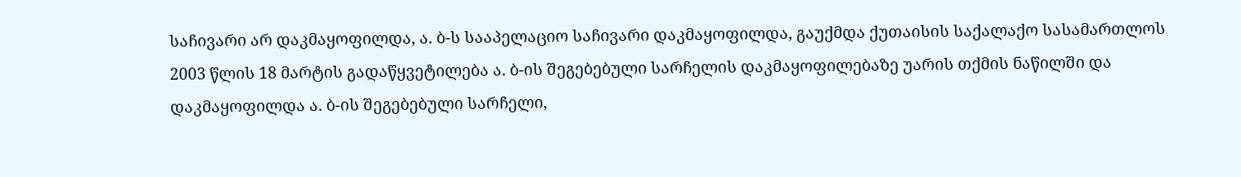საჩივარი არ დაკმაყოფილდა, ა. ბ-ს სააპელაციო საჩივარი დაკმაყოფილდა, გაუქმდა ქუთაისის საქალაქო სასამართლოს 2003 წლის 18 მარტის გადაწყვეტილება ა. ბ-ის შეგებებული სარჩელის დაკმაყოფილებაზე უარის თქმის ნაწილში და დაკმაყოფილდა ა. ბ-ის შეგებებული სარჩელი,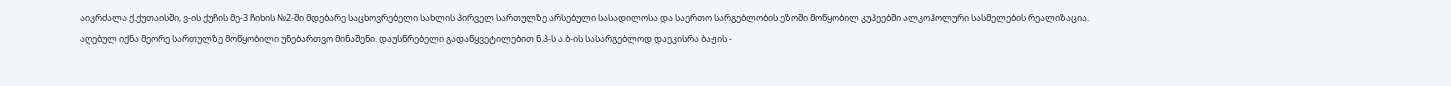აიკრძალა ქ.ქუთაისში, ვ-ის ქუჩის მე-3 ჩიხის №2-ში მდებარე საცხოვრებელი სახლის პირველ სართულზე არსებული სასადილოსა და საერთო სარგებლობის ეზოში მოწყობილ კუპეებში ალკოჰოლური სასმელების რეალიზაცია. აღებულ იქნა მეორე სართულზე მოწყობილი უნებართვო მინაშენი. დაუსწრებელი გადაწყვეტილებით ნ.პ-ს ა.ბ-ის სასარგებლოდ დაეკისრა ბაჟის -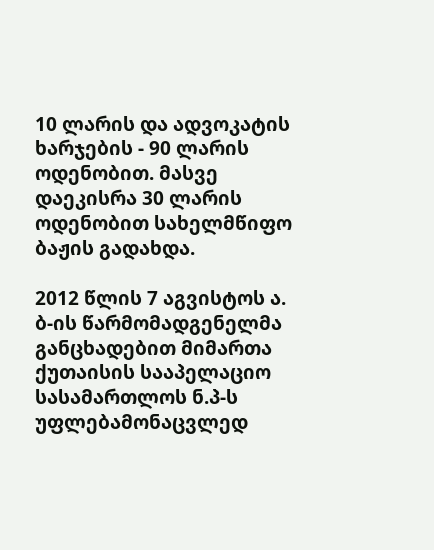10 ლარის და ადვოკატის ხარჯების - 90 ლარის ოდენობით. მასვე დაეკისრა 30 ლარის ოდენობით სახელმწიფო ბაჟის გადახდა.

2012 წლის 7 აგვისტოს ა. ბ-ის წარმომადგენელმა განცხადებით მიმართა ქუთაისის სააპელაციო სასამართლოს ნ.პ-ს უფლებამონაცვლედ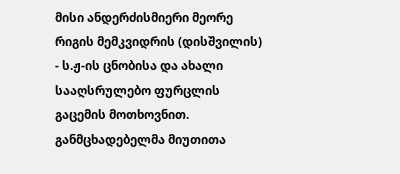მისი ანდერძისმიერი მეორე რიგის მემკვიდრის (დისშვილის) - ს.ჟ-ის ცნობისა და ახალი სააღსრულებო ფურცლის გაცემის მოთხოვნით. განმცხადებელმა მიუთითა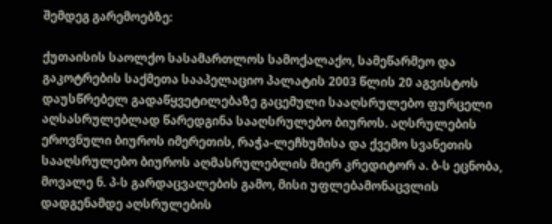შემდეგ გარემოებზე:

ქუთაისის საოლქო სასამართლოს სამოქალაქო, სამეწარმეო და გაკოტრების საქმეთა სააპელაციო პალატის 2003 წლის 20 აგვისტოს დაუსწრებელ გადაწყვეტილებაზე გაცემული სააღსრულებო ფურცელი აღსასრულებლად წარედგინა სააღსრულებო ბიუროს. აღსრულების ეროვნული ბიუროს იმერეთის, რაჭა-ლეჩხუმისა და ქვემო სვანეთის სააღსრულებო ბიუროს აღმასრულებლის მიერ კრედიტორ ა. ბ-ს ეცნობა, მოვალე ნ. პ-ს გარდაცვალების გამო, მისი უფლებამონაცვლის დადგენამდე აღსრულების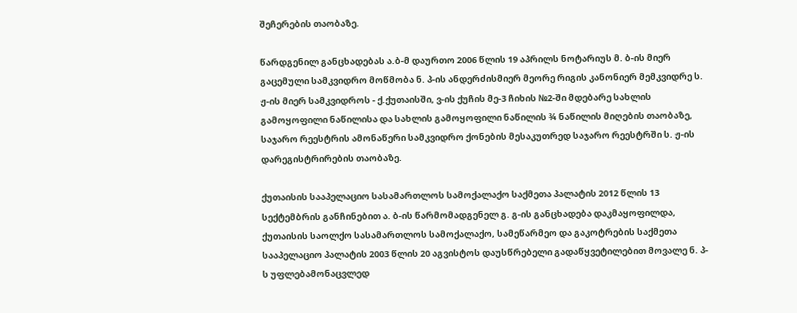შეჩერების თაობაზე.

წარდგენილ განცხადებას ა.ბ-მ დაურთო 2006 წლის 19 აპრილს ნოტარიუს მ. ბ-ის მიერ გაცემული სამკვიდრო მოწმობა ნ. პ-ის ანდერძისმიერ მეორე რიგის კანონიერ მემკვიდრე ს. ჟ-ის მიერ სამკვიდროს - ქ.ქუთაისში, ვ-ის ქუჩის მე-3 ჩიხის №2-ში მდებარე სახლის გამოყოფილი ნაწილისა და სახლის გამოყოფილი ნაწილის ¾ ნაწილის მიღების თაობაზე, საჯარო რეესტრის ამონაწერი სამკვიდრო ქონების მესაკუთრედ საჯარო რეესტრში ს. ჟ-ის დარეგისტრირების თაობაზე.

ქუთაისის სააპელაციო სასამართლოს სამოქალაქო საქმეთა პალატის 2012 წლის 13 სექტემბრის განჩინებით ა. ბ-ის წარმომადგენელ გ. გ-ის განცხადება დაკმაყოფილდა, ქუთაისის საოლქო სასამართლოს სამოქალაქო, სამეწარმეო და გაკოტრების საქმეთა სააპელაციო პალატის 2003 წლის 20 აგვისტოს დაუსწრებელი გადაწყვეტილებით მოვალე ნ. პ-ს უფლებამონაცვლედ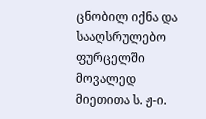ცნობილ იქნა და სააღსრულებო ფურცელში მოვალედ მიეთითა ს. ჟ-ი.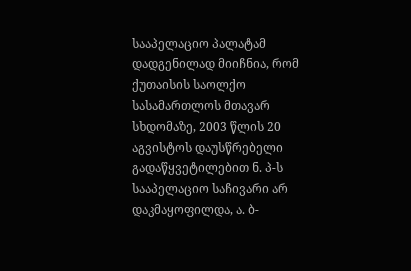სააპელაციო პალატამ დადგენილად მიიჩნია, რომ ქუთაისის საოლქო სასამართლოს მთავარ სხდომაზე, 2003 წლის 20 აგვისტოს დაუსწრებელი გადაწყვეტილებით ნ. პ-ს სააპელაციო საჩივარი არ დაკმაყოფილდა, ა. ბ-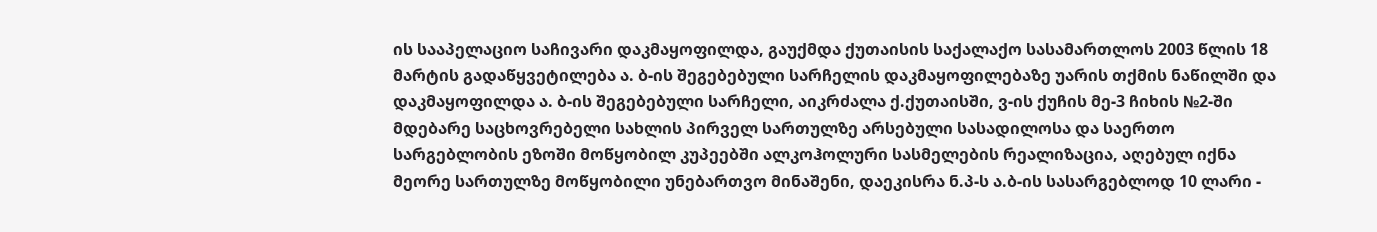ის სააპელაციო საჩივარი დაკმაყოფილდა, გაუქმდა ქუთაისის საქალაქო სასამართლოს 2003 წლის 18 მარტის გადაწყვეტილება ა. ბ-ის შეგებებული სარჩელის დაკმაყოფილებაზე უარის თქმის ნაწილში და დაკმაყოფილდა ა. ბ-ის შეგებებული სარჩელი, აიკრძალა ქ.ქუთაისში, ვ-ის ქუჩის მე-3 ჩიხის №2-ში მდებარე საცხოვრებელი სახლის პირველ სართულზე არსებული სასადილოსა და საერთო სარგებლობის ეზოში მოწყობილ კუპეებში ალკოჰოლური სასმელების რეალიზაცია, აღებულ იქნა მეორე სართულზე მოწყობილი უნებართვო მინაშენი, დაეკისრა ნ.პ-ს ა.ბ-ის სასარგებლოდ 10 ლარი -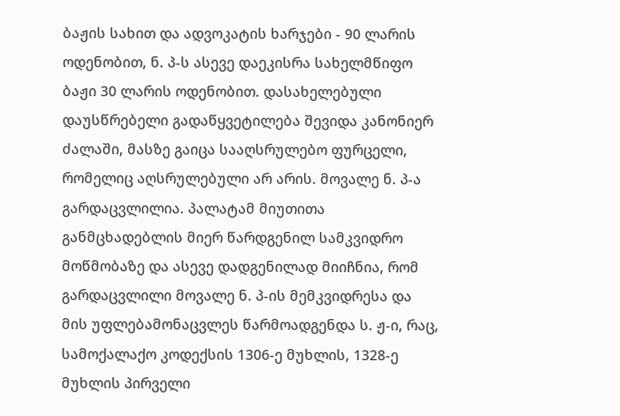ბაჟის სახით და ადვოკატის ხარჯები - 90 ლარის ოდენობით, ნ. პ-ს ასევე დაეკისრა სახელმწიფო ბაჟი 30 ლარის ოდენობით. დასახელებული დაუსწრებელი გადაწყვეტილება შევიდა კანონიერ ძალაში, მასზე გაიცა სააღსრულებო ფურცელი, რომელიც აღსრულებული არ არის. მოვალე ნ. პ-ა გარდაცვლილია. პალატამ მიუთითა განმცხადებლის მიერ წარდგენილ სამკვიდრო მოწმობაზე და ასევე დადგენილად მიიჩნია, რომ გარდაცვლილი მოვალე ნ. პ-ის მემკვიდრესა და მის უფლებამონაცვლეს წარმოადგენდა ს. ჟ-ი, რაც, სამოქალაქო კოდექსის 1306-ე მუხლის, 1328-ე მუხლის პირველი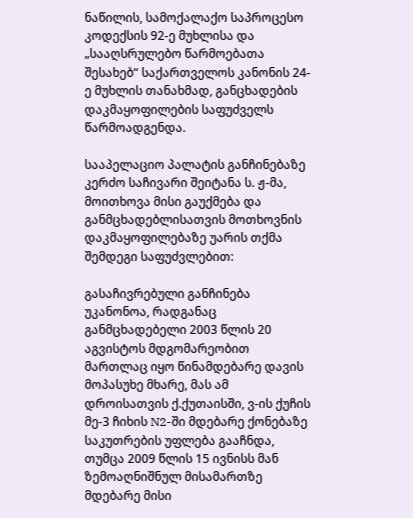ნაწილის, სამოქალაქო საპროცესო კოდექსის 92-ე მუხლისა და „სააღსრულებო წარმოებათა შესახებ“ საქართველოს კანონის 24-ე მუხლის თანახმად, განცხადების დაკმაყოფილების საფუძველს წარმოადგენდა.

სააპელაციო პალატის განჩინებაზე კერძო საჩივარი შეიტანა ს. ჟ-მა, მოითხოვა მისი გაუქმება და განმცხადებლისათვის მოთხოვნის დაკმაყოფილებაზე უარის თქმა შემდეგი საფუძვლებით:

გასაჩივრებული განჩინება უკანონოა, რადგანაც განმცხადებელი 2003 წლის 20 აგვისტოს მდგომარეობით მართლაც იყო წინამდებარე დავის მოპასუხე მხარე, მას ამ დროისათვის ქ.ქუთაისში, ვ-ის ქუჩის მე-3 ჩიხის N2-ში მდებარე ქონებაზე საკუთრების უფლება გააჩნდა, თუმცა 2009 წლის 15 ივნისს მან ზემოაღნიშნულ მისამართზე მდებარე მისი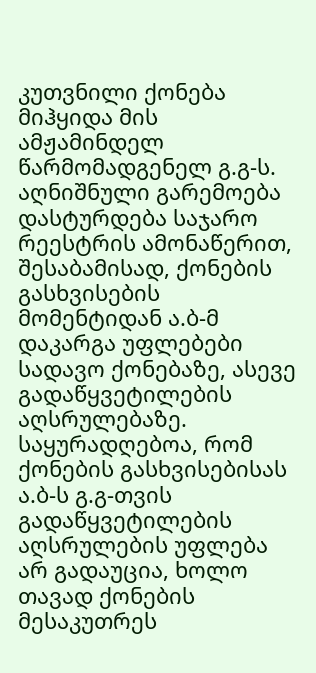კუთვნილი ქონება მიჰყიდა მის ამჟამინდელ წარმომადგენელ გ.გ-ს. აღნიშნული გარემოება დასტურდება საჯარო რეესტრის ამონაწერით, შესაბამისად, ქონების გასხვისების მომენტიდან ა.ბ-მ დაკარგა უფლებები სადავო ქონებაზე, ასევე გადაწყვეტილების აღსრულებაზე. საყურადღებოა, რომ ქონების გასხვისებისას ა.ბ-ს გ.გ-თვის გადაწყვეტილების აღსრულების უფლება არ გადაუცია, ხოლო თავად ქონების მესაკუთრეს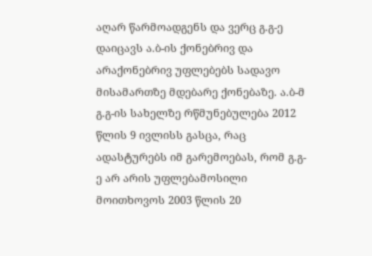აღარ წარმოადგენს და ვერც გ.გ-ე დაიცავს ა.ბ-ის ქონებრივ და არაქონებრივ უფლებებს სადავო მისამართზე მდებარე ქონებაზე. ა.ბ-მ გ.გ-ის სახელზე რწმუნებულება 2012 წლის 9 ივლისს გასცა, რაც ადასტურებს იმ გარემოებას, რომ გ.გ-ე არ არის უფლებამოსილი მოითხოვოს 2003 წლის 20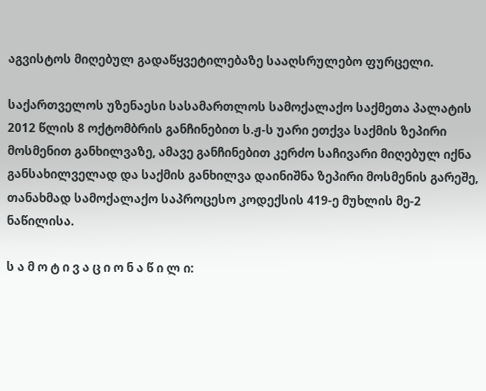აგვისტოს მიღებულ გადაწყვეტილებაზე სააღსრულებო ფურცელი.

საქართველოს უზენაესი სასამართლოს სამოქალაქო საქმეთა პალატის 2012 წლის 8 ოქტომბრის განჩინებით ს.ჟ-ს უარი ეთქვა საქმის ზეპირი მოსმენით განხილვაზე, ამავე განჩინებით კერძო საჩივარი მიღებულ იქნა განსახილველად და საქმის განხილვა დაინიშნა ზეპირი მოსმენის გარეშე, თანახმად სამოქალაქო საპროცესო კოდექსის 419-ე მუხლის მე-2 ნაწილისა.

ს ა მ ო ტ ი ვ ა ც ი ო ნ ა წ ი ლ ი: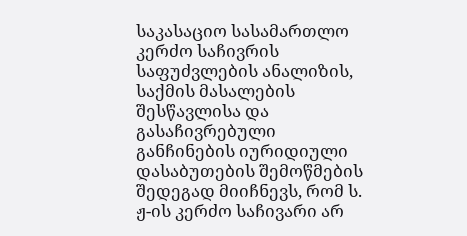საკასაციო სასამართლო კერძო საჩივრის საფუძვლების ანალიზის, საქმის მასალების შესწავლისა და გასაჩივრებული განჩინების იურიდიული დასაბუთების შემოწმების შედეგად მიიჩნევს, რომ ს. ჟ-ის კერძო საჩივარი არ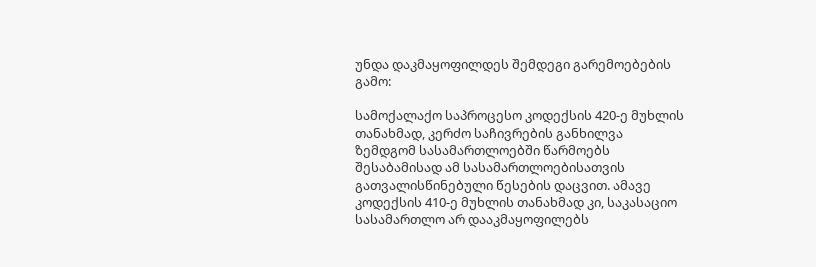უნდა დაკმაყოფილდეს შემდეგი გარემოებების გამო:

სამოქალაქო საპროცესო კოდექსის 420-ე მუხლის თანახმად, კერძო საჩივრების განხილვა ზემდგომ სასამართლოებში წარმოებს შესაბამისად ამ სასამართლოებისათვის გათვალისწინებული წესების დაცვით. ამავე კოდექსის 410-ე მუხლის თანახმად კი, საკასაციო სასამართლო არ დააკმაყოფილებს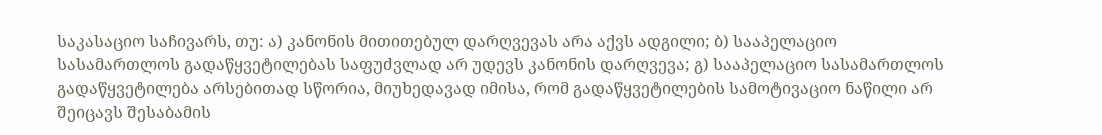საკასაციო საჩივარს, თუ: ა) კანონის მითითებულ დარღვევას არა აქვს ადგილი; ბ) სააპელაციო სასამართლოს გადაწყვეტილებას საფუძვლად არ უდევს კანონის დარღვევა; გ) სააპელაციო სასამართლოს გადაწყვეტილება არსებითად სწორია, მიუხედავად იმისა, რომ გადაწყვეტილების სამოტივაციო ნაწილი არ შეიცავს შესაბამის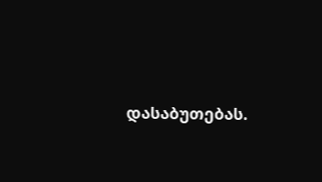დასაბუთებას.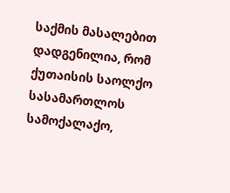საქმის მასალებით დადგენილია, რომ ქუთაისის საოლქო სასამართლოს სამოქალაქო,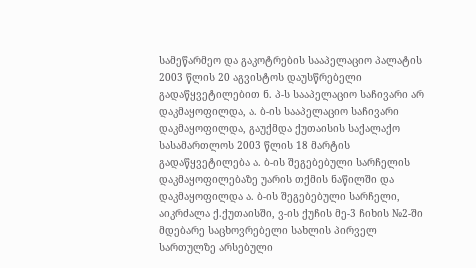სამეწარმეო და გაკოტრების სააპელაციო პალატის 2003 წლის 20 აგვისტოს დაუსწრებელი გადაწყვეტილებით ნ. პ-ს სააპელაციო საჩივარი არ დაკმაყოფილდა, ა. ბ-ის სააპელაციო საჩივარი დაკმაყოფილდა, გაუქმდა ქუთაისის საქალაქო სასამართლოს 2003 წლის 18 მარტის გადაწყვეტილება ა. ბ-ის შეგებებული სარჩელის დაკმაყოფილებაზე უარის თქმის ნაწილში და დაკმაყოფილდა ა. ბ-ის შეგებებული სარჩელი, აიკრძალა ქ.ქუთაისში, ვ-ის ქუჩის მე-3 ჩიხის №2-ში მდებარე საცხოვრებელი სახლის პირველ სართულზე არსებული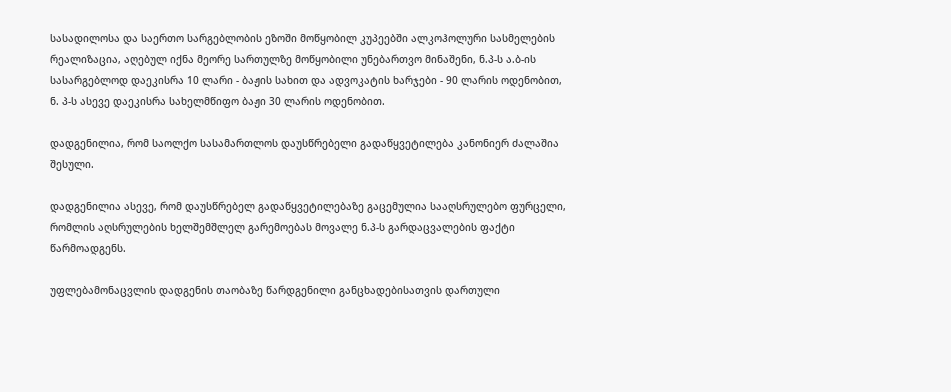სასადილოსა და საერთო სარგებლობის ეზოში მოწყობილ კუპეებში ალკოჰოლური სასმელების რეალიზაცია, აღებულ იქნა მეორე სართულზე მოწყობილი უნებართვო მინაშენი, ნ.პ-ს ა.ბ-ის სასარგებლოდ დაეკისრა 10 ლარი - ბაჟის სახით და ადვოკატის ხარჯები - 90 ლარის ოდენობით, ნ. პ-ს ასევე დაეკისრა სახელმწიფო ბაჟი 30 ლარის ოდენობით.

დადგენილია, რომ საოლქო სასამართლოს დაუსწრებელი გადაწყვეტილება კანონიერ ძალაშია შესული.

დადგენილია ასევე, რომ დაუსწრებელ გადაწყვეტილებაზე გაცემულია სააღსრულებო ფურცელი, რომლის აღსრულების ხელშემშლელ გარემოებას მოვალე ნ.პ-ს გარდაცვალების ფაქტი წარმოადგენს.

უფლებამონაცვლის დადგენის თაობაზე წარდგენილი განცხადებისათვის დართული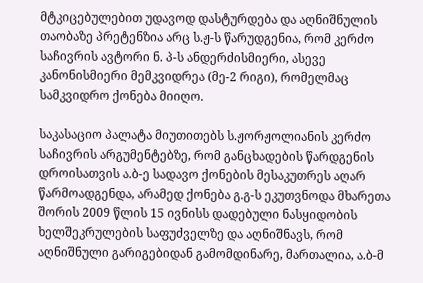მტკიცებულებით უდავოდ დასტურდება და აღნიშნულის თაობაზე პრეტენზია არც ს.ჟ-ს წარუდგენია, რომ კერძო საჩივრის ავტორი ნ. პ-ს ანდერძისმიერი, ასევე კანონისმიერი მემკვიდრეა (მე-2 რიგი), რომელმაც სამკვიდრო ქონება მიიღო.

საკასაციო პალატა მიუთითებს ს.ჟორჟოლიანის კერძო საჩივრის არგუმენტებზე, რომ განცხადების წარდგენის დროისათვის ა.ბ-ე სადავო ქონების მესაკუთრეს აღარ წარმოადგენდა, არამედ ქონება გ.გ-ს ეკუთვნოდა მხარეთა შორის 2009 წლის 15 ივნისს დადებული ნასყიდობის ხელშეკრულების საფუძველზე და აღნიშნავს, რომ აღნიშნული გარიგებიდან გამომდინარე, მართალია, ა.ბ-მ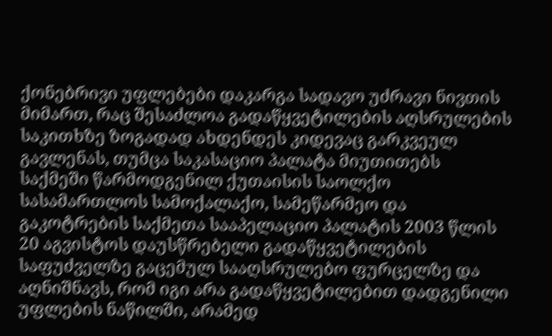ქონებრივი უფლებები დაკარგა სადავო უძრავი ნივთის მიმართ, რაც შესაძლოა გადაწყვეტილების აღსრულების საკითხზე ზოგადად ახდენდეს კიდევაც გარკვეულ გავლენას, თუმცა საკასაციო პალატა მიუთითებს საქმეში წარმოდგენილ ქუთაისის საოლქო სასამართლოს სამოქალაქო, სამეწარმეო და გაკოტრების საქმეთა სააპელაციო პალატის 2003 წლის 20 აგვისტოს დაუსწრებელი გადაწყვეტილების საფუძველზე გაცემულ სააღსრულებო ფურცელზე და აღნიშნავს, რომ იგი არა გადაწყვეტილებით დადგენილი უფლების ნაწილში, არამედ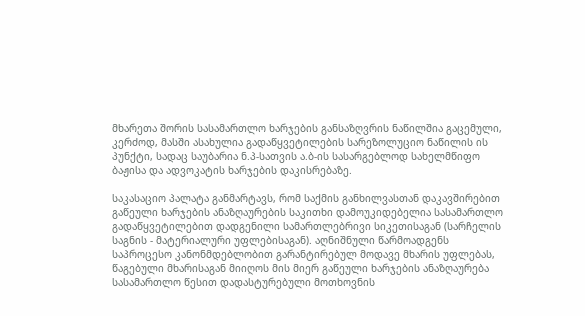მხარეთა შორის სასამართლო ხარჯების განსაზღვრის ნაწილშია გაცემული, კერძოდ, მასში ასახულია გადაწყვეტილების სარეზოლუციო ნაწილის ის პუნქტი, სადაც საუბარია ნ.პ-სათვის ა.ბ-ის სასარგებლოდ სახელმწიფო ბაჟისა და ადვოკატის ხარჯების დაკისრებაზე.

საკასაციო პალატა განმარტავს, რომ საქმის განხილვასთან დაკავშირებით გაწეული ხარჯების ანაზღაურების საკითხი დამოუკიდებელია სასამართლო გადაწყვეტილებით დადგენილი სამართლებრივი სიკეთისაგან (სარჩელის საგნის - მატერიალური უფლებისაგან). აღნიშნული წარმოადგენს საპროცესო კანონმდებლობით გარანტირებულ მოდავე მხარის უფლებას, წაგებული მხარისაგან მიიღოს მის მიერ გაწეული ხარჯების ანაზღაურება სასამართლო წესით დადასტურებული მოთხოვნის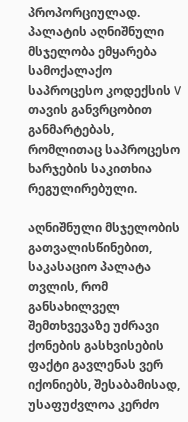პროპორციულად. პალატის აღნიშნული მსჯელობა ემყარება სამოქალაქო საპროცესო კოდექსის V თავის განვრცობით განმარტებას, რომლითაც საპროცესო ხარჯების საკითხია რეგულირებული.

აღნიშნული მსჯელობის გათვალისწინებით, საკასაციო პალატა თვლის, რომ განსახილველ შემთხვევაზე უძრავი ქონების გასხვისების ფაქტი გავლენას ვერ იქონიებს, შესაბამისად, უსაფუძვლოა კერძო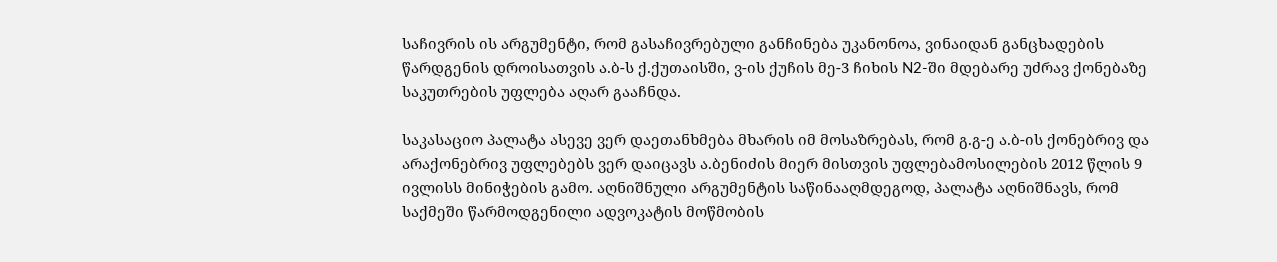საჩივრის ის არგუმენტი, რომ გასაჩივრებული განჩინება უკანონოა, ვინაიდან განცხადების წარდგენის დროისათვის ა.ბ-ს ქ.ქუთაისში, ვ-ის ქუჩის მე-3 ჩიხის N2-ში მდებარე უძრავ ქონებაზე საკუთრების უფლება აღარ გააჩნდა.

საკასაციო პალატა ასევე ვერ დაეთანხმება მხარის იმ მოსაზრებას, რომ გ.გ-ე ა.ბ-ის ქონებრივ და არაქონებრივ უფლებებს ვერ დაიცავს ა.ბენიძის მიერ მისთვის უფლებამოსილების 2012 წლის 9 ივლისს მინიჭების გამო. აღნიშნული არგუმენტის საწინააღმდეგოდ, პალატა აღნიშნავს, რომ საქმეში წარმოდგენილი ადვოკატის მოწმობის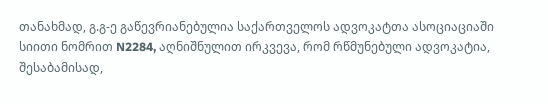თანახმად, გ.გ-ე გაწევრიანებულია საქართველოს ადვოკატთა ასოციაციაში სიითი ნომრით N2284, აღნიშნულით ირკვევა, რომ რწმუნებული ადვოკატია, შესაბამისად,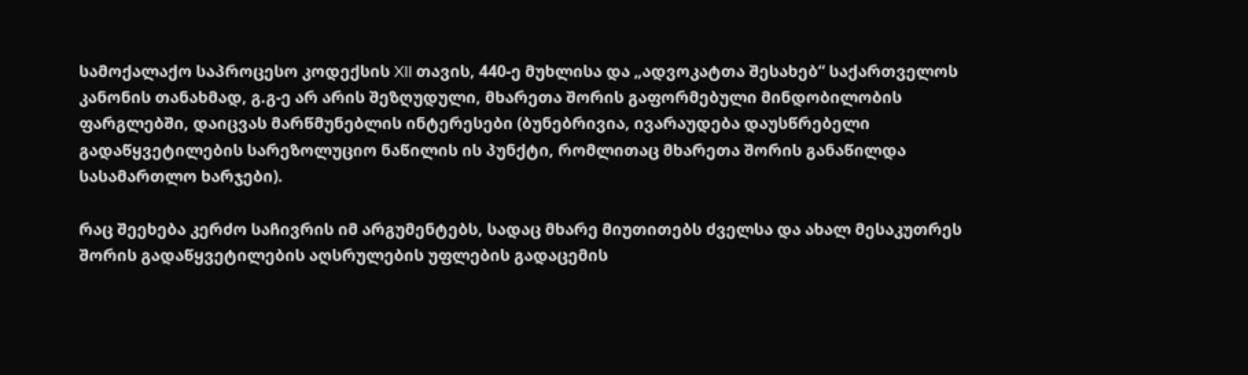სამოქალაქო საპროცესო კოდექსის XII თავის, 440-ე მუხლისა და „ადვოკატთა შესახებ“ საქართველოს კანონის თანახმად, გ.გ-ე არ არის შეზღუდული, მხარეთა შორის გაფორმებული მინდობილობის ფარგლებში, დაიცვას მარწმუნებლის ინტერესები (ბუნებრივია, ივარაუდება დაუსწრებელი გადაწყვეტილების სარეზოლუციო ნაწილის ის პუნქტი, რომლითაც მხარეთა შორის განაწილდა სასამართლო ხარჯები).

რაც შეეხება კერძო საჩივრის იმ არგუმენტებს, სადაც მხარე მიუთითებს ძველსა და ახალ მესაკუთრეს შორის გადაწყვეტილების აღსრულების უფლების გადაცემის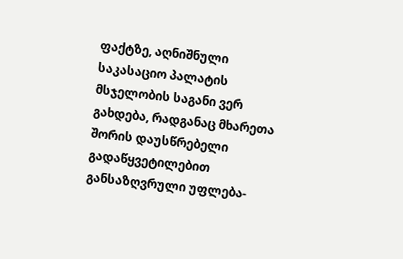ფაქტზე, აღნიშნული საკასაციო პალატის მსჯელობის საგანი ვერ გახდება, რადგანაც მხარეთა შორის დაუსწრებელი გადაწყვეტილებით განსაზღვრული უფლება-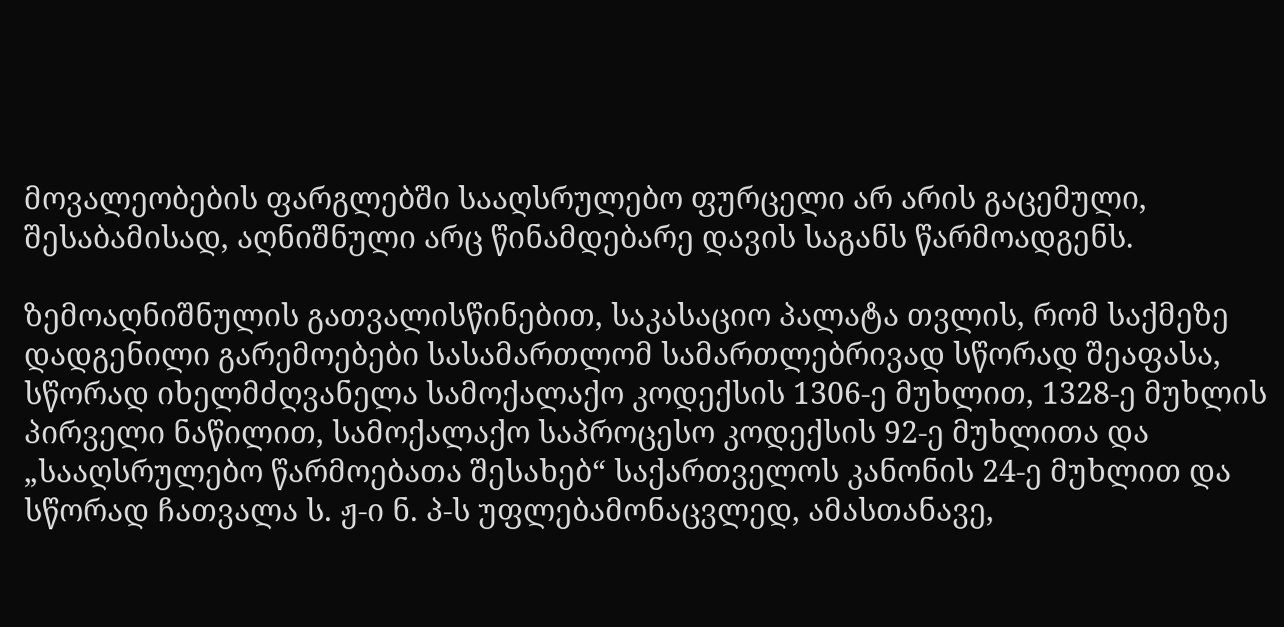მოვალეობების ფარგლებში სააღსრულებო ფურცელი არ არის გაცემული, შესაბამისად, აღნიშნული არც წინამდებარე დავის საგანს წარმოადგენს.

ზემოაღნიშნულის გათვალისწინებით, საკასაციო პალატა თვლის, რომ საქმეზე დადგენილი გარემოებები სასამართლომ სამართლებრივად სწორად შეაფასა, სწორად იხელმძღვანელა სამოქალაქო კოდექსის 1306-ე მუხლით, 1328-ე მუხლის პირველი ნაწილით, სამოქალაქო საპროცესო კოდექსის 92-ე მუხლითა და „სააღსრულებო წარმოებათა შესახებ“ საქართველოს კანონის 24-ე მუხლით და სწორად ჩათვალა ს. ჟ-ი ნ. პ-ს უფლებამონაცვლედ, ამასთანავე,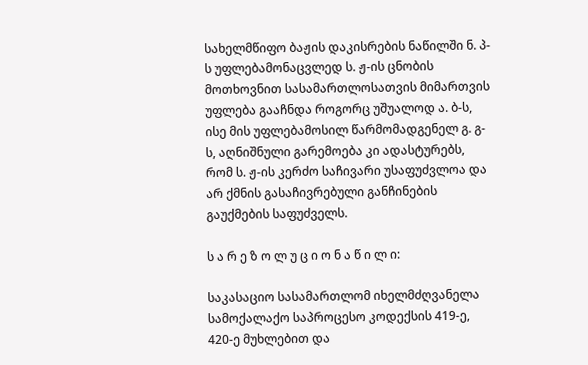სახელმწიფო ბაჟის დაკისრების ნაწილში ნ. პ-ს უფლებამონაცვლედ ს. ჟ-ის ცნობის მოთხოვნით სასამართლოსათვის მიმართვის უფლება გააჩნდა როგორც უშუალოდ ა. ბ-ს, ისე მის უფლებამოსილ წარმომადგენელ გ. გ-ს, აღნიშნული გარემოება კი ადასტურებს, რომ ს. ჟ-ის კერძო საჩივარი უსაფუძვლოა და არ ქმნის გასაჩივრებული განჩინების გაუქმების საფუძველს.

ს ა რ ე ზ ო ლ უ ც ი ო ნ ა წ ი ლ ი:

საკასაციო სასამართლომ იხელმძღვანელა სამოქალაქო საპროცესო კოდექსის 419-ე, 420-ე მუხლებით და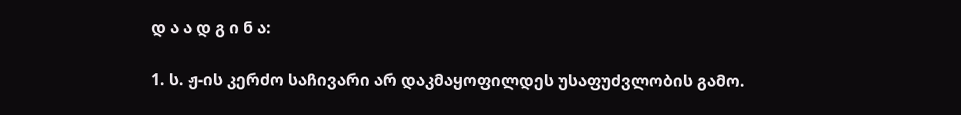დ ა ა დ გ ი ნ ა:

1. ს. ჟ-ის კერძო საჩივარი არ დაკმაყოფილდეს უსაფუძვლობის გამო.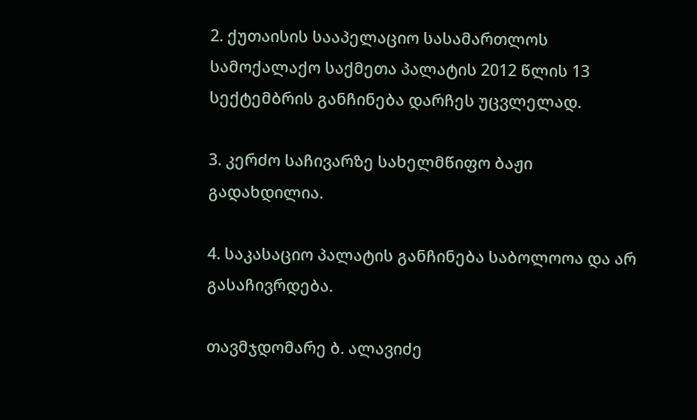2. ქუთაისის სააპელაციო სასამართლოს სამოქალაქო საქმეთა პალატის 2012 წლის 13 სექტემბრის განჩინება დარჩეს უცვლელად.

3. კერძო საჩივარზე სახელმწიფო ბაჟი გადახდილია.

4. საკასაციო პალატის განჩინება საბოლოოა და არ გასაჩივრდება.

თავმჯდომარე ბ. ალავიძე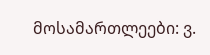მოსამართლეები: ვ.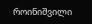როინიშვილი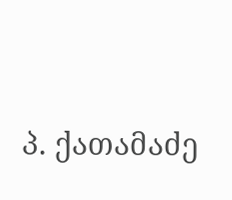პ. ქათამაძე